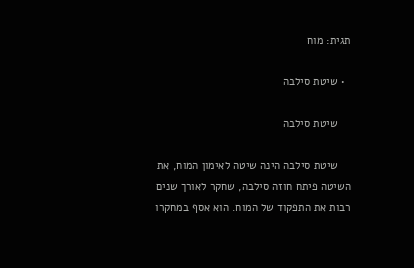תגית: מוח

  • שיטת סילבה

    שיטת סילבה

    שיטת סילבה הינה שיטה לאימון המוח, את השיטה פיתח חוזה סילבה, שחקר לאורך שנים רבות את התפקוד של המוח. הוא אסף במחקרו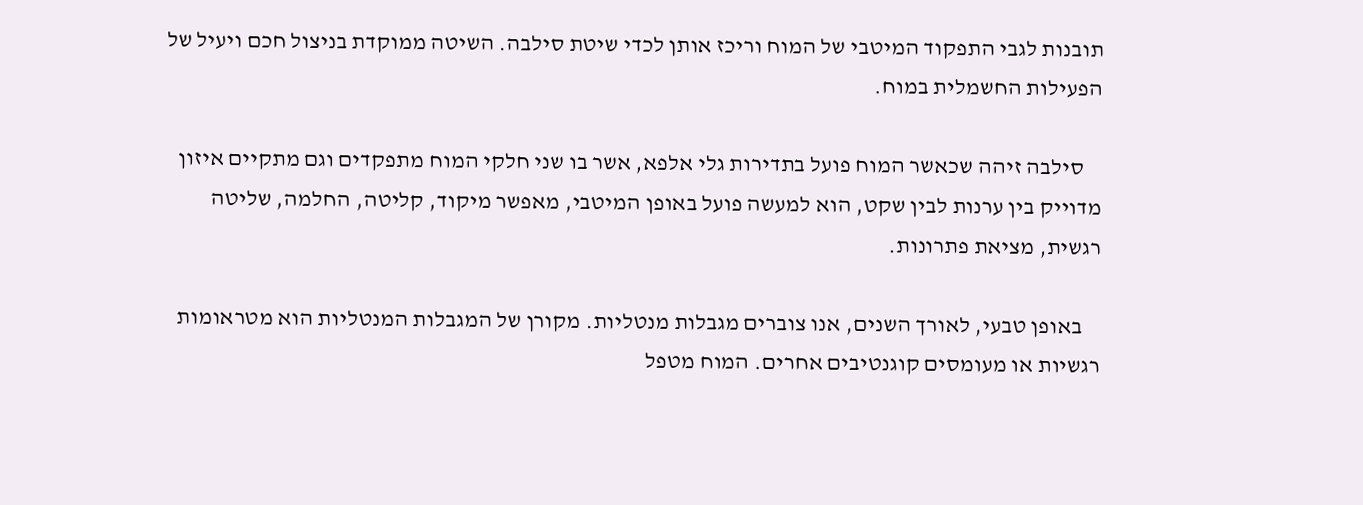תובנות לגבי התפקוד המיטבי של המוח וריכז אותן לכדי שיטת סילבה. השיטה ממוקדת בניצול חכם ויעיל של הפעילות החשמלית במוח.

    סילבה זיהה שכאשר המוח פועל בתדירות גלי אלפא, אשר בו שני חלקי המוח מתפקדים וגם מתקיים איזון מדוייק בין ערנות לבין שקט, הוא למעשה פועל באופן המיטבי, מאפשר מיקוד, קליטה, החלמה, שליטה רגשית, מציאת פתרונות.

    באופן טבעי, לאורך השנים, אנו צוברים מגבלות מנטליות. מקורן של המגבלות המנטליות הוא מטראומות רגשיות או מעומסים קוגנטיבים אחרים. המוח מטפל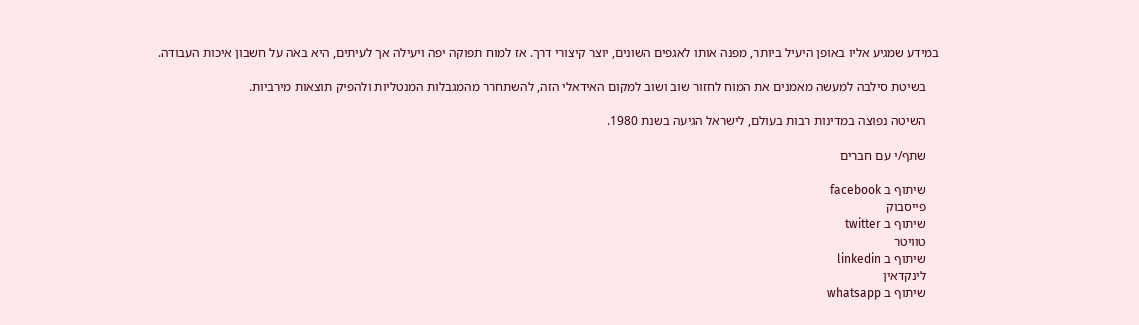במידע שמגיע אליו באופן היעיל ביותר, מפנה אותו לאגפים השונים, יוצר קיצורי דרך. אז למוח תפוקה יפה ויעילה אך לעיתים, היא באה על חשבון איכות העבודה.

    בשיטת סילבה למעשה מאמנים את המוח לחזור שוב ושוב למקום האידאלי הזה, להשתחרר מהמגבלות המנטליות ולהפיק תוצאות מירביות.

    השיטה נפוצה במדינות רבות בעולם, לישראל הגיעה בשנת 1980.

    שתף/י עם חברים

    שיתוף ב facebook
    פייסבוק
    שיתוף ב twitter
    טוויטר
    שיתוף ב linkedin
    לינקדאין
    שיתוף ב whatsapp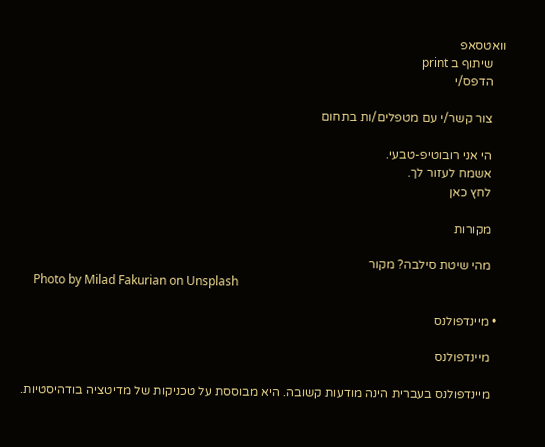וואטסאפ
    שיתוף ב print
    הדפס/י

    צור קשר/י עם מטפלים/ות בתחום

    הי אני רובוטיפ-טבעי.
    אשמח לעזור לך.
    לחץ כאן

    מקורות

    מהי שיטת סילבה? מקור
    Photo by Milad Fakurian on Unsplash

  • מיינדפולנס

    מיינדפולנס

    מיינדפולנס בעברית הינה מודעות קשובה. היא מבוססת על טכניקות של מדיטציה בודהיסטיות.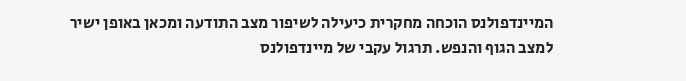המיינדפולנס הוכחה מחקרית כיעילה לשיפור מצב התודעה ומכאן באופן ישיר למצב הגוף והנפש. תרגול עקבי של מיינדפולנס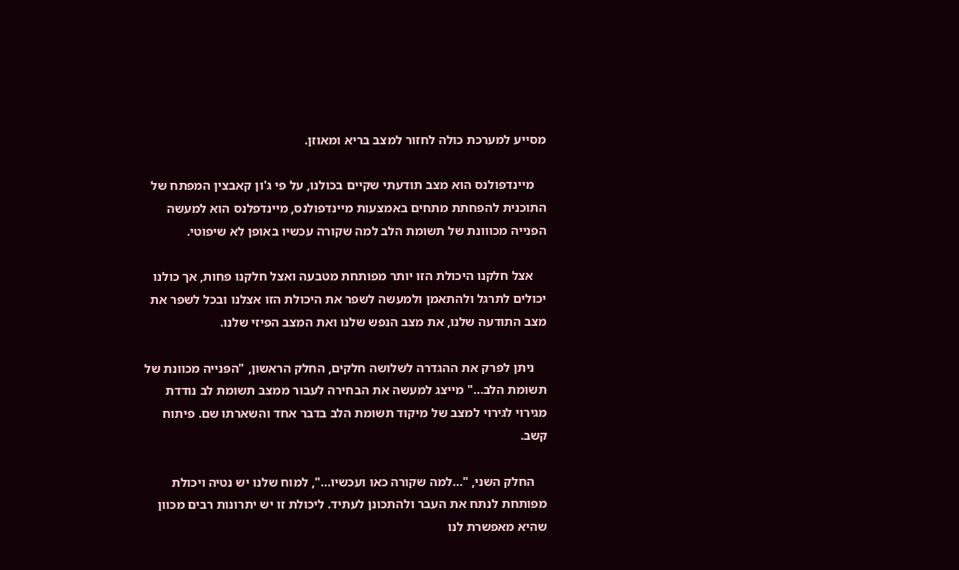מסייע למערכת כולה לחזור למצב בריא ומאוזן.

    מיינדפולנס הוא מצב תודעתי שקיים בכולנו, על פי ג'ון קאבצין המפתח של התוכנית להפחתת מתחים באמצעות מיינדפולנס, מיינדפלנס הוא למעשה הפנייה מכווונת של תשומת הלב למה שקורה עכשיו באופן לא שיפוטי.

    אצל חלקנו היכולת הזו יותר מפותחת מטבעה ואצל חלקנו פחות, אך כולנו יכולים לתרגל ולהתאמן ולמעשה לשפר את היכולת הזו אצלנו ובכל לשפר את מצב התודעה שלנו, את מצב הנפש שלנו ואת המצב הפיזי שלנו.

    ניתן לפרק את ההגדרה לשלושה חלקים, החלק הראשון, "הפנייה מכוונת של תשומת הלב…" מייצג למעשה את הבחירה לעבור ממצב תשומת לב נודדת מגירוי לגירוי למצב של מיקוד תשומת הלב בדבר אחד והשארתו שם. פיתוח קשב.

    החלק השני, "…למה שקורה כאו ועכשיו…", למוח שלנו יש נטיה ויכולת מפותחת לנתח את העבר ולהתכונן לעתיד. ליכולת זו יש יתרונות רבים מכוון שהיא מאפשרת לנו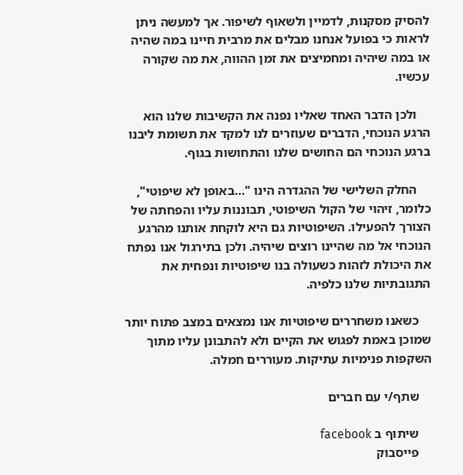להסיק מסקנות, לדמיין ולשאוף לשיפור. אך למעשה ניתן לראות כי בפועל אנחנו מבלים את מרבית חיינו במה שהיה או במה שיהיה ומחמיצים את זמן ההווה, את מה שקורה עכשיו.

    ולכן הדבר האחד שאליו נפנה את הקשיבות שלנו הוא הרגע הנוכחי, הדברים שעוזרים לנו למקד את תשומת ליבנו ברגע הנוכחי הם החושים שלנו והתחושות בגוף.

    החלק השלישי של ההגדרה הינו "…באופן לא שיפוטי", כלומר, זיהוי של הקול השיפוטי, תבוננות עליו והפחתה של הצורך להפעילו. השיפוטיות גם היא לוקחת אותנו מהרגע הנוכחי אל מה שהיינו רוצים שיהיה. ולכן בתירגול אנו נפתח את היכולת לזהות כשעולה בנו שיפוטיות ונפחית את התגובתיות שלנו כלפיה.

    כשאנו משחררים שיפוטיות אנו נמצאים במצב פתוח יותר שמוכן באמת לפגוש את הקיים ולא להתבונן עליו מתוך השקפות פנימיות עתיקות. מעוררים חמלה.

    שתף/י עם חברים

    שיתוף ב facebook
    פייסבוק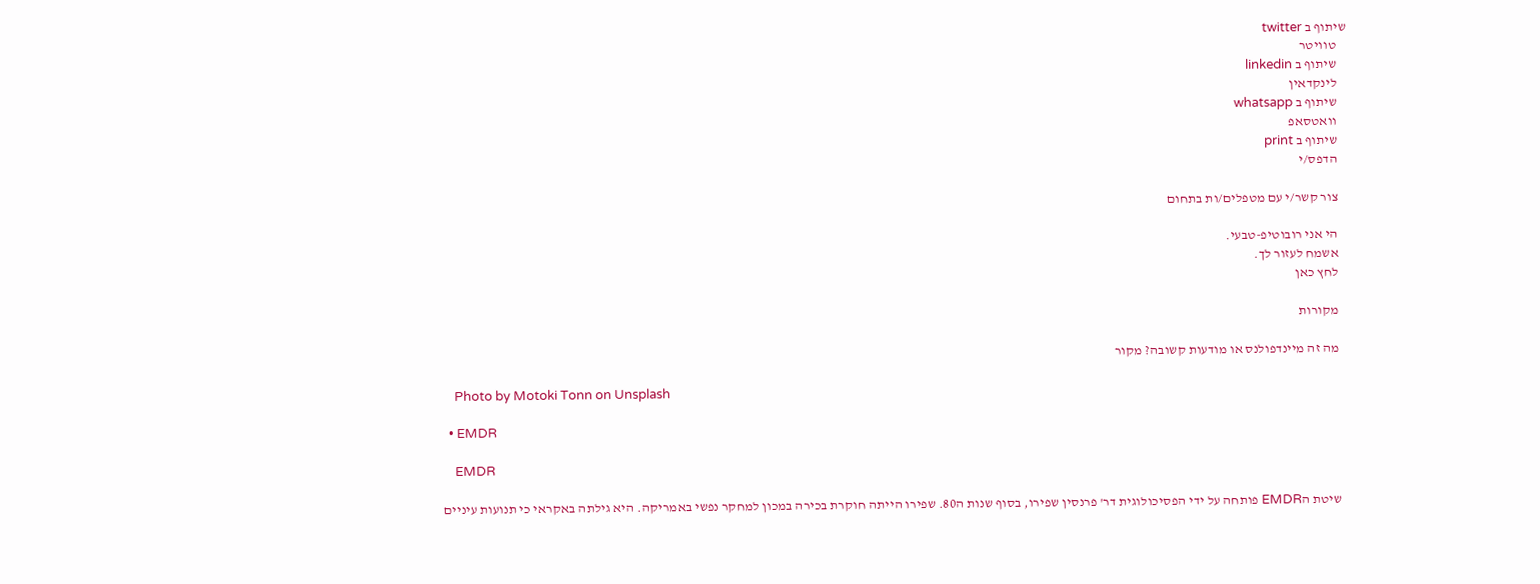שיתוף ב twitter
    טוויטר
    שיתוף ב linkedin
    לינקדאין
    שיתוף ב whatsapp
    וואטסאפ
    שיתוף ב print
    הדפס/י

    צור קשר/י עם מטפלים/ות בתחום

    הי אני רובוטיפ-טבעי.
    אשמח לעזור לך.
    לחץ כאן

    מקורות

    מה זה מיינדפולנס או מודעות קשובה? מקור

    Photo by Motoki Tonn on Unsplash

  • EMDR

    EMDR

    שיטת הEMDR פותחה על ידי הפסיכולוגית דר' פרנסין שפירו, בסוף שנות ה80. שפירו הייתה חוקרת בכירה במכון למחקר נפשי באמריקה. היא גילתה באקראי כי תנועות עיניים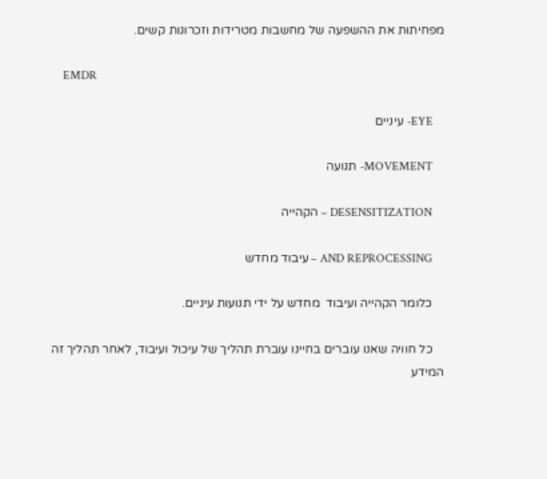מפחיתות את ההשפעה של מחשבות מטרידות וזכרונות קשים.

    EMDR

    EYE- עיניים

    MOVEMENT- תנועה

    DESENSITIZATION – הקהייה

    AND REPROCESSING – עיבוד מחדש

    כלומר הקהייה ועיבוד  מחדש על ידי תנועות עיניים.

    כל חוויה שאנו עוברים בחיינו עוברת תהליך של עיכול ועיבוד, לאחר תהליך זה המידע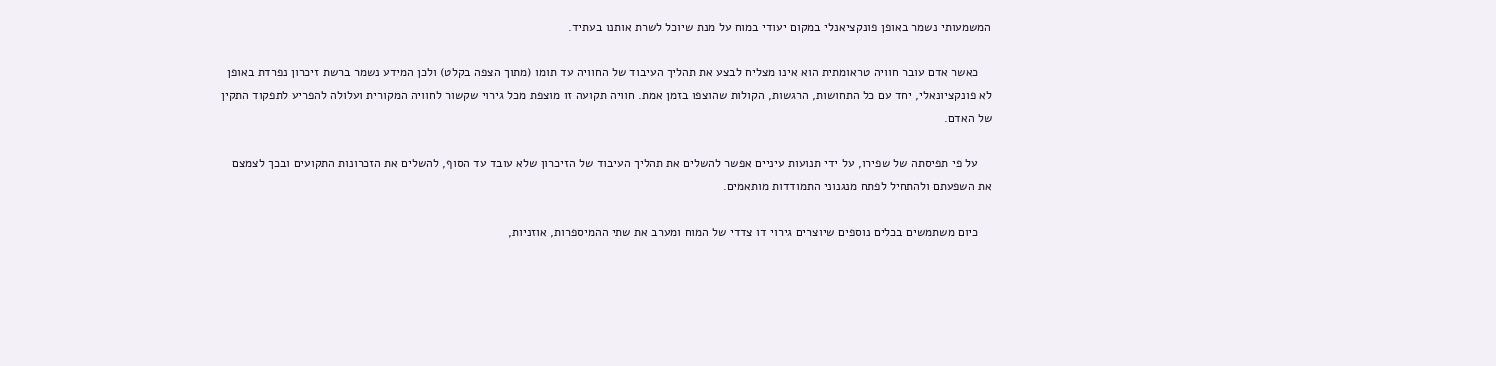המשמעותי נשמר באופן פונקציאנלי במקום יעודי במוח על מנת שיוכל לשרת אותנו בעתיד.

    כאשר אדם עובר חוויה טראומתית הוא אינו מצליח לבצע את תהליך העיבוד של החוויה עד תומו (מתוך הצפה בקלט) ולכן המידע נשמר ברשת זיכרון נפרדת באופן לא פונקציונאלי, יחד עם כל התחושות, הרגשות, הקולות שהוצפו בזמן אמת. חוויה תקועה זו מוצפת מכל גירוי שקשור לחוויה המקורית ועלולה להפריע לתפקוד התקין של האדם.

    על פי תפיסתה של שפירו, על ידי תנועות עיניים אפשר להשלים את תהליך העיבוד של הזיכרון שלא עובד עד הסוף, להשלים את הזכרונות התקועים ובכך לצמצם את השפעתם ולהתחיל לפתח מנגנוני התמודדות מותאמים.

    כיום משתמשים בכלים נוספים שיוצרים גירוי דו צדדי של המוח ומערב את שתי ההמיספרות, אוזניות,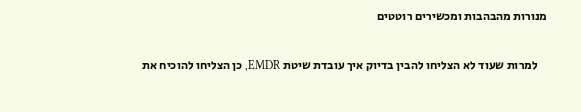מנורות מהבהבות ומכשירים רוטטים

    למרות שעוד לא הצליחו להבין בדיוק איך עובדת שיטת EMDR, כן הצליחו להוכיח את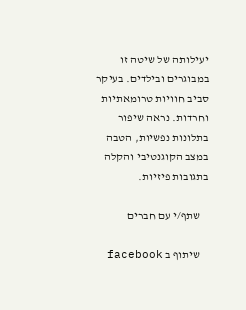יעילותה של שיטה זו במבוגרים ובילדים. בעיקר סביב חוויות טרומאתיות וחרדות. נראה שיפור בתלונות נפשיות, הטבה במצב הקוגנטיבי והקלה בתגובות פיזיות.

    שתף/י עם חברים

    שיתוף ב facebook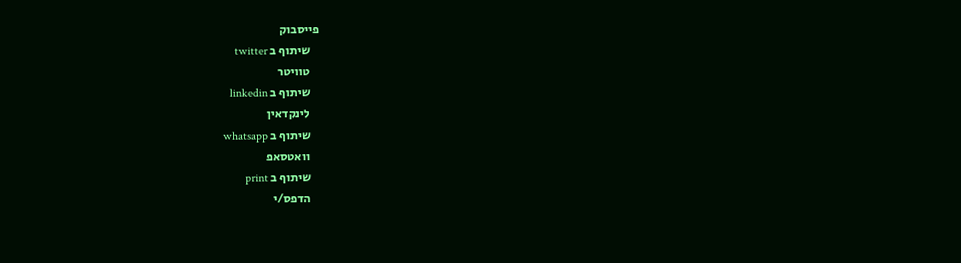פייסבוק
    שיתוף ב twitter
    טוויטר
    שיתוף ב linkedin
    לינקדאין
    שיתוף ב whatsapp
    וואטסאפ
    שיתוף ב print
    הדפס/י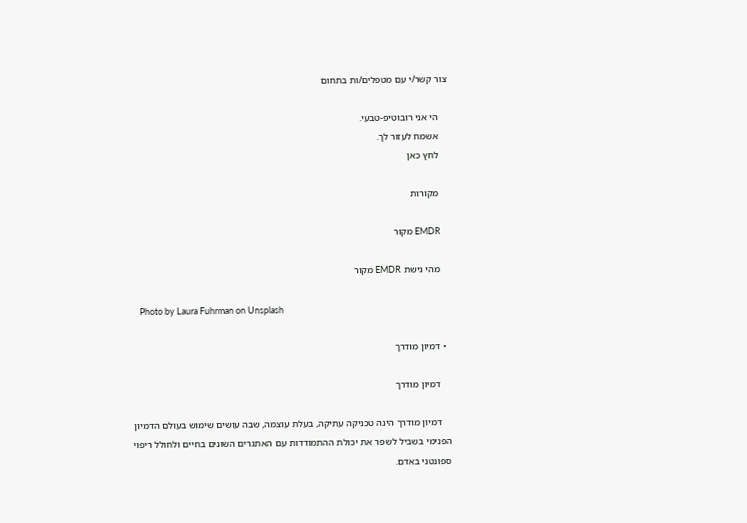צור קשר/י עם מטפלים/ות בתחום

    הי אני רובוטיפ-טבעי.
    אשמח לעזור לך.
    לחץ כאן

    מקורות

    EMDR מקור

    מהי גישת EMDR מקור

    Photo by Laura Fuhrman on Unsplash

  • דמיון מודרך

    דמיון מודרך

    דמיון מודרך הינה טכניקה עתיקה, בעלת עוצמה, שבה עושים שימוש בעולם הדמיון הפנימי בשביל לשפר את יכולת ההתמודדות עם האתגרים השונים בחיים ולחולל ריפוי ספונטני באדם.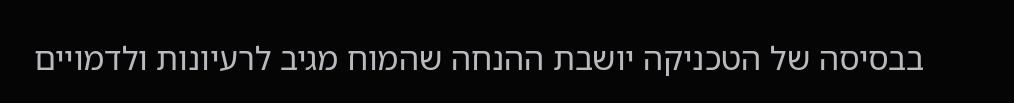בבסיסה של הטכניקה יושבת ההנחה שהמוח מגיב לרעיונות ולדמויים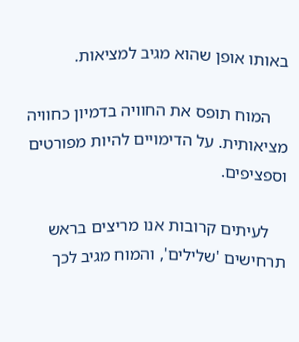באותו אופן שהוא מגיב למציאות.

    המוח תופס את החוויה בדמיון כחוויה מציאותית. על הדימויים להיות מפורטים וספציפים.

    לעיתים קרובות אנו מריצים בראש תרחישים 'שלילים', והמוח מגיב לכך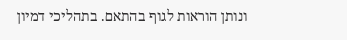ונותן הוראות לגוף בהתאם. בתהליכי דמיון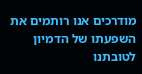מודרכים אנו רותמים את השפעתו של הדמיון לטובתנו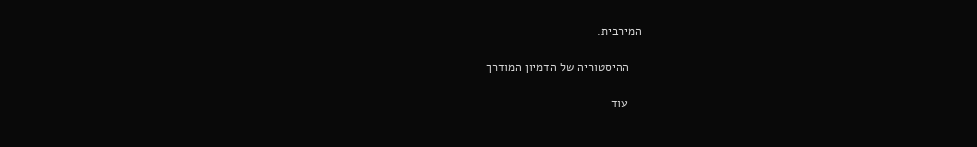המירבית.

    ההיסטוריה של הדמיון המודרך

    עוד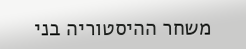משחר ההיסטוריה בני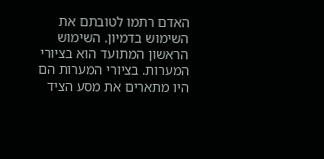האדם רתמו לטובתם את השימוש בדמיון. השימוש הראשון המתועד הוא בציורי המערות. בציורי המערות הם היו מתארים את מסע הציד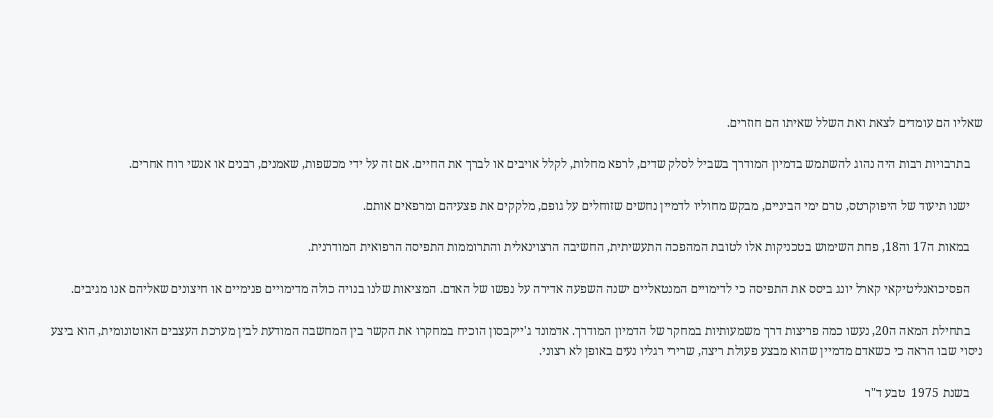שאליו הם עומדים לצאת ואת השלל שאיתו הם חוזרים.

    בתרבויות רבות היה נהוג להשתמש בדמיון המודרך בשביל לסלק שדים, לרפא מחלות, לקלל אויבים או לברך את החיים. אם זה על ידי מכשפות, שאמנים, רבנים או אנשי רוח אחרים.

    ישנו תיעוד של היפוקרטס, טרם ימי הביניים, מבקש מחוליו לדמיין נחשים שזוחלים על גופם, מלקקים את פצעיהם ומרפאים אותם.

    במאות ה17 וה18, פחת השימוש בטכניקות אלו לטובת המהפכה התעשיתית, החשיבה הרצוינאלית והתרוממות התפיסה הרפואית המודרנית.

    הפסיכואנליטיקאי קארל יונג ביסס את התפיסה כי לדימויים המנטאליים ישנה השפעה אדירה על נפשו של האדם. המציאות שלנו בנויה כולה מדימויים פנימיים או חיצונים שאליהם אנו מגיבים.

    בתחילת המאה ה20, נעשו כמה פריצות דרך משמעותיות במחקר של הדמיון המודרך. אדמונד ג'ייקבסון הוכיח במחקרו את הקשר בין המחשבה המודעת לבין מערכת העצבים האוטונומית, הוא ביצע ניסוי שבו הראה כי כשאדם מדמיין שהוא מבצע פעולת ריצה, שרירי רגליו נעים באופן לא רצוני.

    בשנת 1975  טבע ד"ר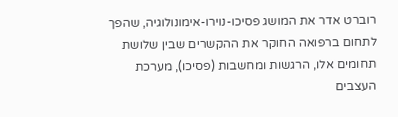רוברט אדר את המושג פסיכו-נוירו-אימונולוגיה, שהפך לתחום ברפואה החוקר את ההקשרים שבין שלושת תחומים אלו, הרגשות ומחשבות (פסיכו), מערכת העצבים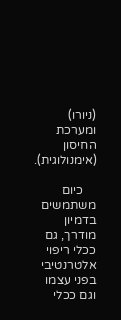(ניורו) ומערכת החיסון (אימנולוגית).

    כיום משתמשים בדמיון מודרך, גם ככלי ריפוי אלטרנטיבי בפני עצמו וגם ככלי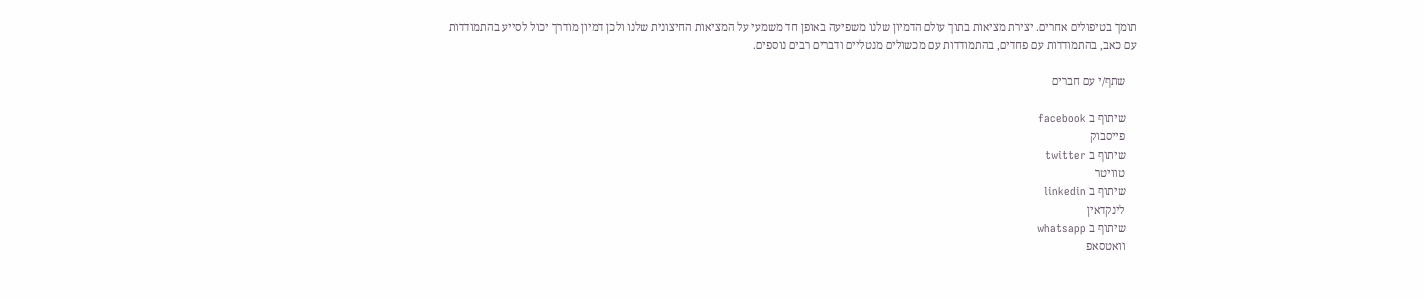תומך בטיפולים אחרים. יצירת מציאות בתוך עולם הדמיון שלנו משפיעה באופן חד משמעי על המציאות החיצונית שלנו ולכן דמיון מודרך יכול לסייע בהתמודדות עם כאב, בהתמודדות עם פחדים, בהתמודדות עם מכשולים מנטליים ודברים רבים נוספים.

    שתף/י עם חברים

    שיתוף ב facebook
    פייסבוק
    שיתוף ב twitter
    טוויטר
    שיתוף ב linkedin
    לינקדאין
    שיתוף ב whatsapp
    וואטסאפ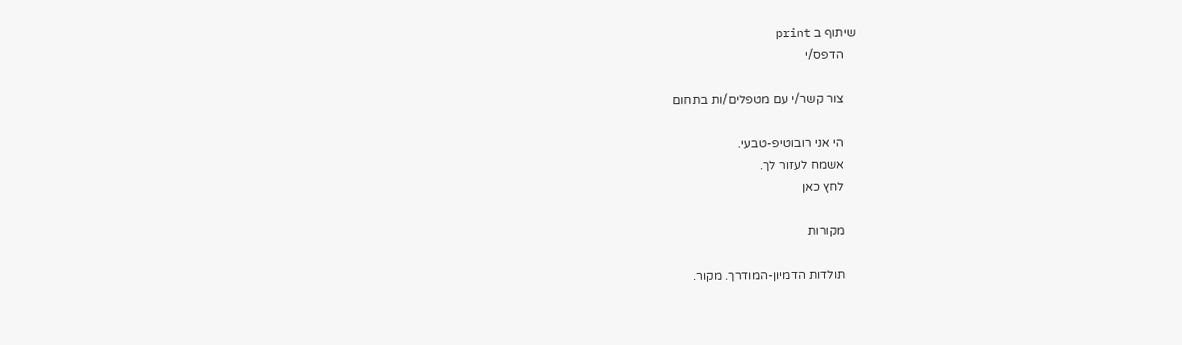שיתוף ב print
    הדפס/י

    צור קשר/י עם מטפלים/ות בתחום

    הי אני רובוטיפ-טבעי.
    אשמח לעזור לך.
    לחץ כאן

    מקורות

    תולדות הדמיון-המודרך. מקור.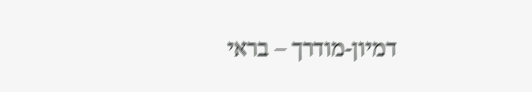דמיון-מודרך – בראי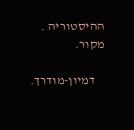ההיסטוריה . מקור.

    דמיון-מודרך.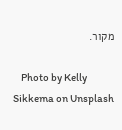מקור.

    Photo by Kelly Sikkema on Unsplash